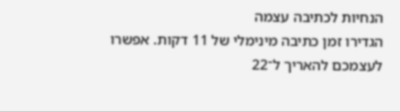הנחיות לכתיבה עצמה
הגדירו זמן כתיבה מינימלי של 11 דקות. אפשרו לעצמכם להאריך ל־22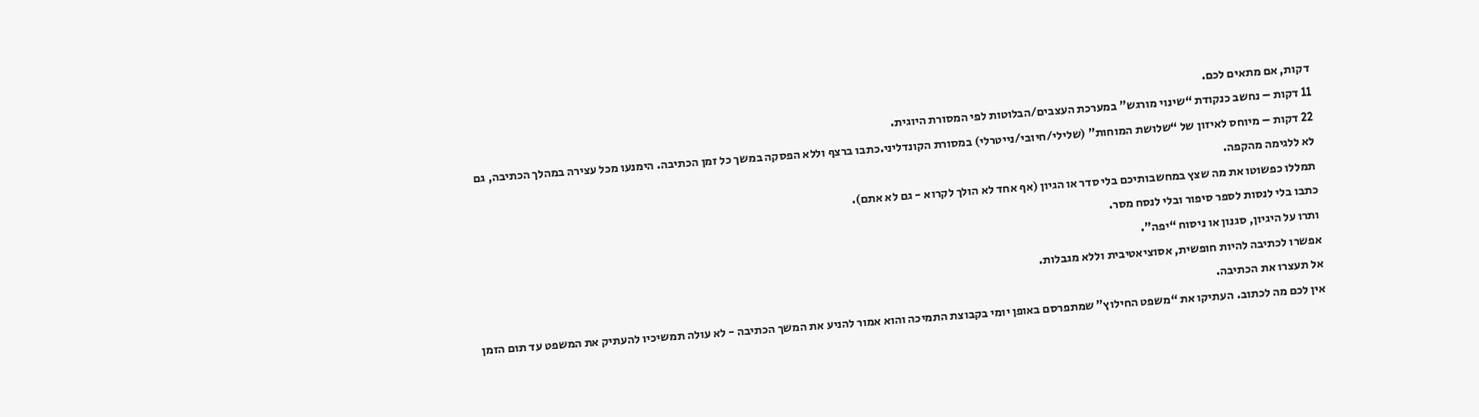דקות, אם מתאים לכם.
11 דקות – נחשב כנקודת “שינוי מורגש” במערכת העצבים/הבלוטות לפי המסורת היוגית.
22 דקות – מיוחס לאיזון של “שלושת המוחות” (שלילי/חיובי/נייטרלי) במסורת הקונדליני.כתבו ברצף וללא הפסקה במשך כל זמן הכתיבה. הימנעו מכל עצירה במהלך הכתיבה, גם לא ללגימה מהקפה.
תמללו כפשוטו את מה שצץ במחשבותיכם בלי סדר או הגיון (אף אחד לא הולך לקרוא - גם לא אתם).
כתבו בלי לנסות לספר סיפור ובלי לנסח מסר.
ותרו על היגיון, סגנון או ניסוח “יפה”.
אפשרו לכתיבה להיות חופשית, אסוציאטיבית וללא מגבלות.
אל תעצרו את הכתיבה.
אין לכם מה לכתוב. העתיקו את “משפט החילוץ” שמתפרסם באופן יומי בקבוצת התמיכה והוא אמור להניע את המשך הכתיבה - לא עולה תמשיכיו להעתיק את המשפט עד תום הזמן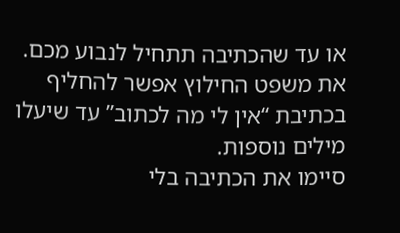או עד שהכתיבה תתחיל לנבוע מכם. את משפט החילוץ אפשר להחליף בכתיבת “אין לי מה לכתוב” עד שיעלו מילים נוספות.
סיימו את הכתיבה בלי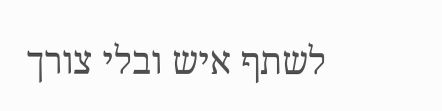לשתף איש ובלי צורך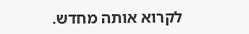לקרוא אותה מחדש.